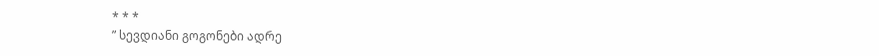* * *
” სევდიანი გოგონები ადრე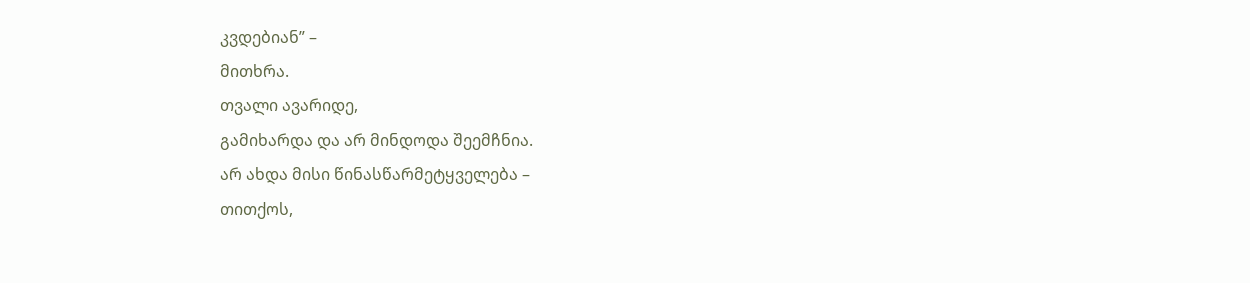კვდებიან” –
მითხრა.
თვალი ავარიდე,
გამიხარდა და არ მინდოდა შეემჩნია.
არ ახდა მისი წინასწარმეტყველება –
თითქოს,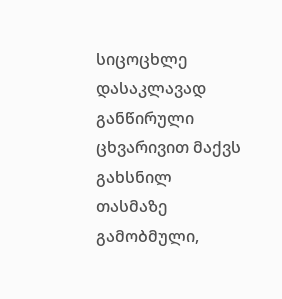სიცოცხლე
დასაკლავად განწირული ცხვარივით მაქვს გახსნილ თასმაზე გამობმული,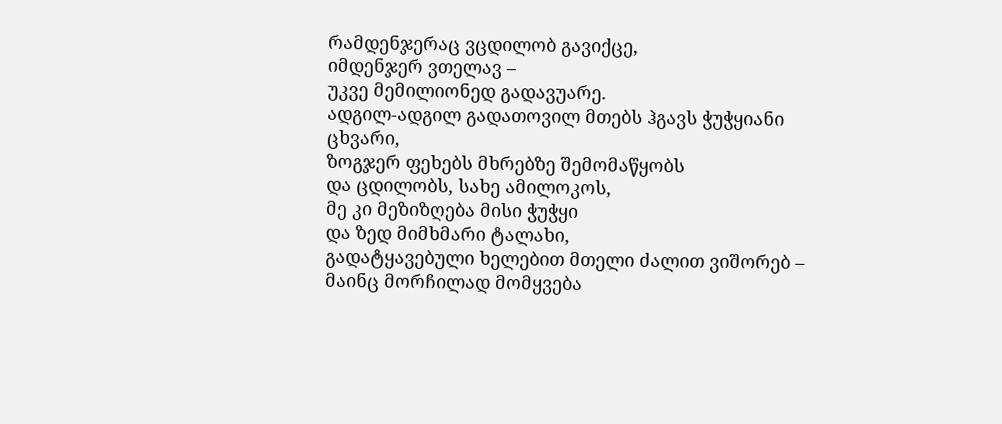რამდენჯერაც ვცდილობ გავიქცე,
იმდენჯერ ვთელავ –
უკვე მემილიონედ გადავუარე.
ადგილ-ადგილ გადათოვილ მთებს ჰგავს ჭუჭყიანი ცხვარი,
ზოგჯერ ფეხებს მხრებზე შემომაწყობს
და ცდილობს, სახე ამილოკოს,
მე კი მეზიზღება მისი ჭუჭყი
და ზედ მიმხმარი ტალახი,
გადატყავებული ხელებით მთელი ძალით ვიშორებ –
მაინც მორჩილად მომყვება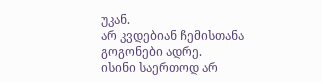უკან.
არ კვდებიან ჩემისთანა გოგონები ადრე.
ისინი საერთოდ არ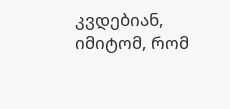კვდებიან,
იმიტომ, რომ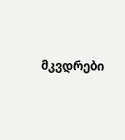მკვდრები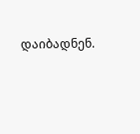დაიბადნენ.